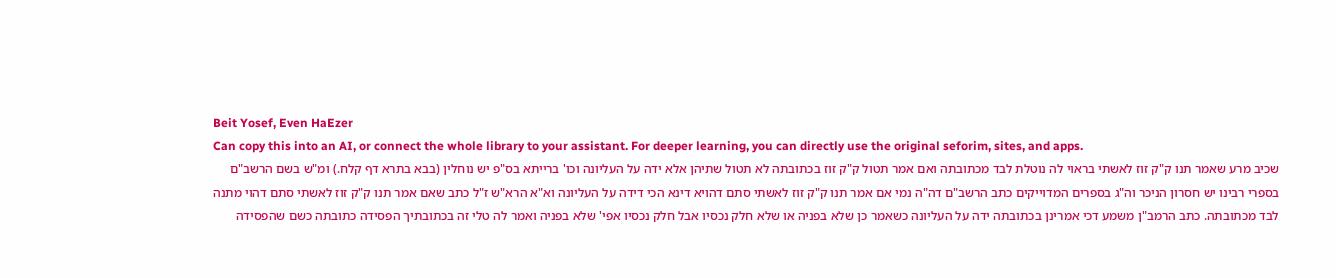Beit Yosef, Even HaEzer
Can copy this into an AI, or connect the whole library to your assistant. For deeper learning, you can directly use the original seforim, sites, and apps.
שכיב מרע שאמר תנו ק"ק זוז לאשתי בראוי לה נוטלת לבד מכתובתה ואם אמר תטול ק"ק זוז בכתובתה לא תטול שתיהן אלא ידה על העליונה וכו' ברייתא בס"פ יש נוחלין (בבא בתרא דף קלח.) ומ"ש בשם הרשב"ם בספרי רבינו יש חסרון הניכר וה"ג בספרים המדוייקים כתב הרשב"ם דה"ה נמי אם אמר תנו ק"ק זוז לאשתי סתם דהויא דינא הכי דידה על העליונה וא"א הרא"ש ז"ל כתב שאם אמר תנו ק"ק זוז לאשתי סתם דהוי מתנה לבד מכתובתה. כתב הרמב"ן משמע דכי אמרינן בכתובתה ידה על העליונה כשאמר כן שלא בפניה או שלא חלק נכסיו אבל חלק נכסיו אפי' שלא בפניה ואמר לה טלי זה בכתובתיך הפסידה כתובתה כשם שהפסידה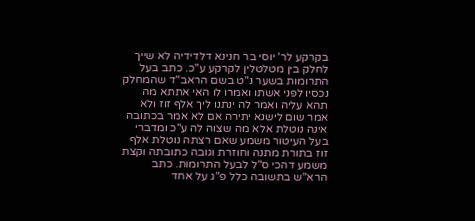בקרקע לר' יוסי בר חנינא דלדידיה לא שייך לחלק בין מטלטלין לקרקע ע"כ. כתב בעל התרומות בשער נ"ט בשם הראב"ד שהמחלק נכסיו לפני אשתו ואמרו לו האי אתתא מה תהא עליה ואמר לה ינתנו ליך אלף זוז ולא אמר שום לישנא יתירה אם לא אמר בכתובה אינה נוטלת אלא מה שצוה לה ע"כ ומדברי בעל העיטור משמע שאם רצתה נוטלת אלף זוז בתורת מתנה וחוזרת וגובה כתובתה וקצת משמע דהכי ס"ל לבעל התרומות. כתב הרא"ש בתשובה כלל פ"ג על אחד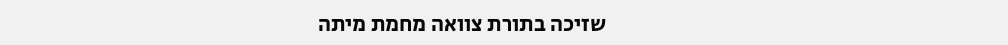שזיכה בתורת צוואה מחמת מיתה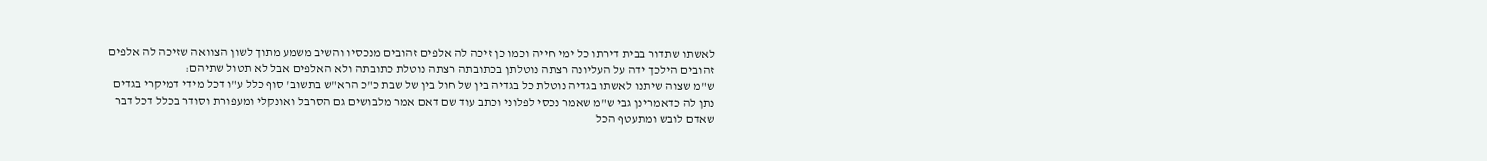לאשתו שתדור בבית דירתו כל ימי חייה וכמו כן זיכה לה אלפים זהובים מנכסיו והשיב משמע מתוך לשון הצוואה שזיכה לה אלפים זהובים הילכך ידה על העליונה רצתה נוטלתן בכתובתה רצתה נוטלת כתובתה ולא האלפים אבל לא תטול שתיהם:
ש"מ שצוה שיתנו לאשתו בגדיה נוטלת כל בגדיה בין של חול בין של שבת כ"כ הרא"ש בתשוב' סוף כלל ע"ו דכל מידי דמיקרי בגדים נתן לה כדאמרינן גבי ש"מ שאמר נכסי לפלוני וכתב עוד שם דאם אמר מלבושים גם הסרבל ואונקלי ומעפורת וסודר בכלל דכל דבר שאדם לובש ומתעטף הכל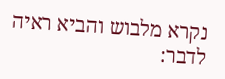נקרא מלבוש והביא ראיה לדבר: